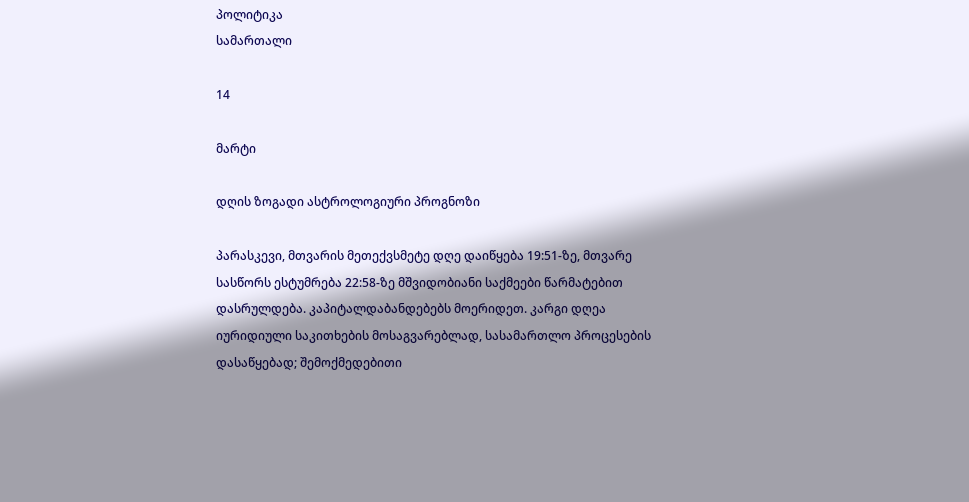პოლიტიკა
სამართალი

14

მარტი

დღის ზოგადი ასტროლოგიური პროგნოზი

პარასკევი, მთვარის მეთექვსმეტე დღე დაიწყება 19:51-ზე, მთვარე სასწორს ესტუმრება 22:58-ზე მშვიდობიანი საქმეები წარმატებით დასრულდება. კაპიტალდაბანდებებს მოერიდეთ. კარგი დღეა იურიდიული საკითხების მოსაგვარებლად, სასამართლო პროცესების დასაწყებად; შემოქმედებითი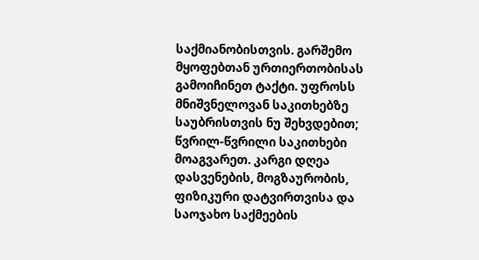საქმიანობისთვის. გარშემო მყოფებთან ურთიერთობისას გამოიჩინეთ ტაქტი. უფროსს მნიშვნელოვან საკითხებზე საუბრისთვის ნუ შეხვდებით; წვრილ-წვრილი საკითხები მოაგვარეთ. კარგი დღეა დასვენების, მოგზაურობის, ფიზიკური დატვირთვისა და საოჯახო საქმეების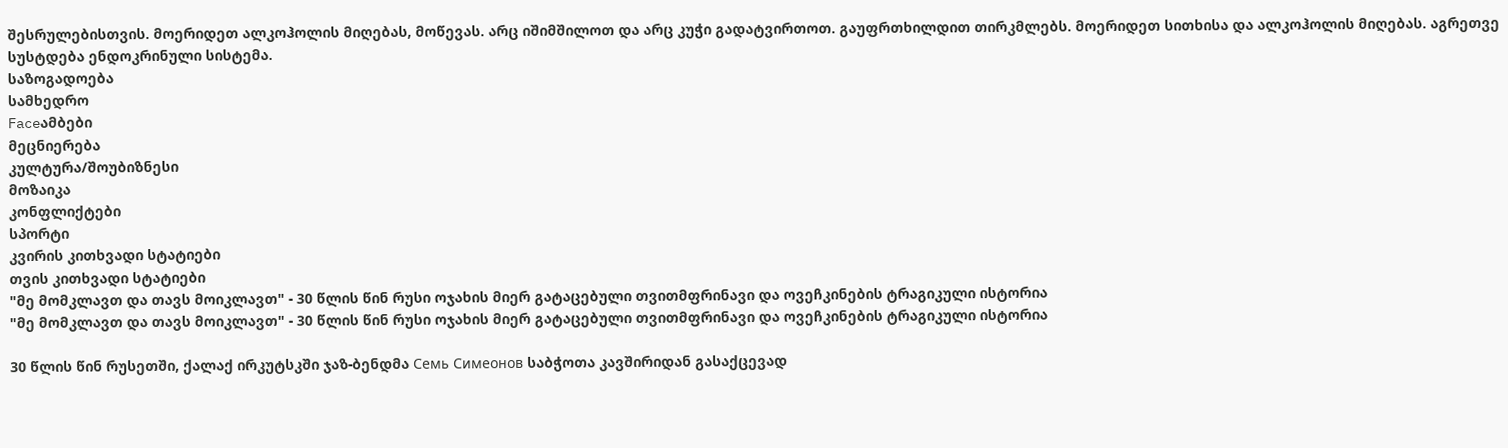შესრულებისთვის. მოერიდეთ ალკოჰოლის მიღებას, მოწევას. არც იშიმშილოთ და არც კუჭი გადატვირთოთ. გაუფრთხილდით თირკმლებს. მოერიდეთ სითხისა და ალკოჰოლის მიღებას. აგრეთვე სუსტდება ენდოკრინული სისტემა.
საზოგადოება
სამხედრო
Faceამბები
მეცნიერება
კულტურა/შოუბიზნესი
მოზაიკა
კონფლიქტები
სპორტი
კვირის კითხვადი სტატიები
თვის კითხვადი სტატიები
"მე მომკლავთ და თავს მოიკლავთ" - 30 წლის წინ რუსი ოჯახის მიერ გატაცებული თვითმფრინავი და ოვეჩკინების ტრაგიკული ისტორია
"მე მომკლავთ და თავს მოიკლავთ" - 30 წლის წინ რუსი ოჯახის მიერ გატაცებული თვითმფრინავი და ოვეჩკინების ტრაგიკული ისტორია

30 წლის წინ რუსეთში, ქალაქ ირკუტსკში ჯაზ-ბენდმა Семь Симеонов საბჭოთა კავშირიდან გასაქცევად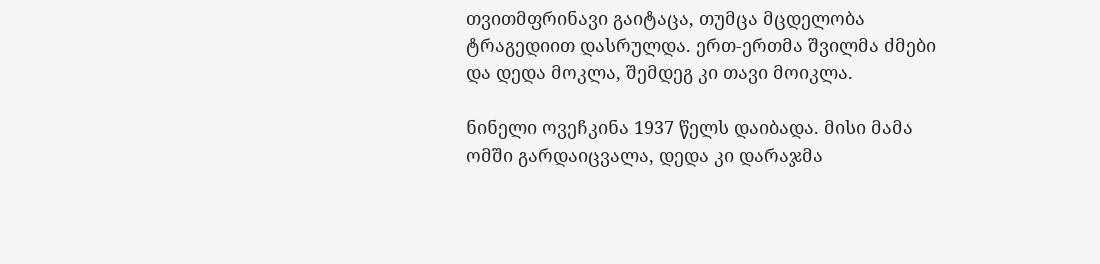თვითმფრინავი გაიტაცა, თუმცა მცდელობა ტრაგედიით დასრულდა. ერთ-ერთმა შვილმა ძმები და დედა მოკლა, შემდეგ კი თავი მოიკლა.

ნინელი ოვეჩკინა 1937 წელს დაიბადა. მისი მამა ომში გარდაიცვალა, დედა კი დარაჯმა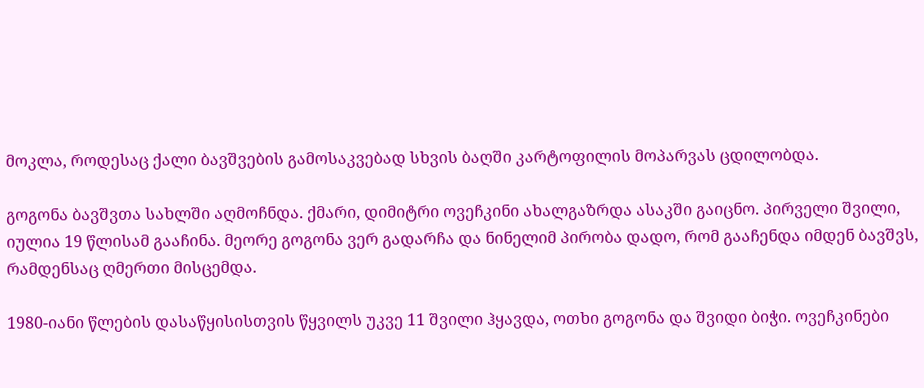მოკლა, როდესაც ქალი ბავშვების გამოსაკვებად სხვის ბაღში კარტოფილის მოპარვას ცდილობდა.

გოგონა ბავშვთა სახლში აღმოჩნდა. ქმარი, დიმიტრი ოვეჩკინი ახალგაზრდა ასაკში გაიცნო. პირველი შვილი, იულია 19 წლისამ გააჩინა. მეორე გოგონა ვერ გადარჩა და ნინელიმ პირობა დადო, რომ გააჩენდა იმდენ ბავშვს, რამდენსაც ღმერთი მისცემდა.

1980-იანი წლების დასაწყისისთვის წყვილს უკვე 11 შვილი ჰყავდა, ოთხი გოგონა და შვიდი ბიჭი. ოვეჩკინები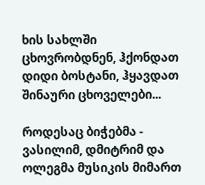ხის სახლში ცხოვრობდნენ, ჰქონდათ დიდი ბოსტანი, ჰყავდათ შინაური ცხოველები...

როდესაც ბიჭებმა - ვასილიმ, დმიტრიმ და ოლეგმა მუსიკის მიმართ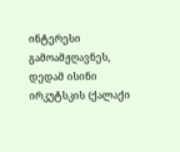ინტერესი გამოამჟღავნეს, დედამ ისინი ირკუტსკის (ქალაქი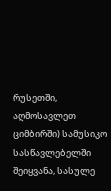რუსეთში, აღმოსავლეთ ციმბირში) სამუსიკო სასწავლებელში შეიყვანა, სასულე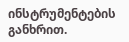ინსტრუმენტების განხრით.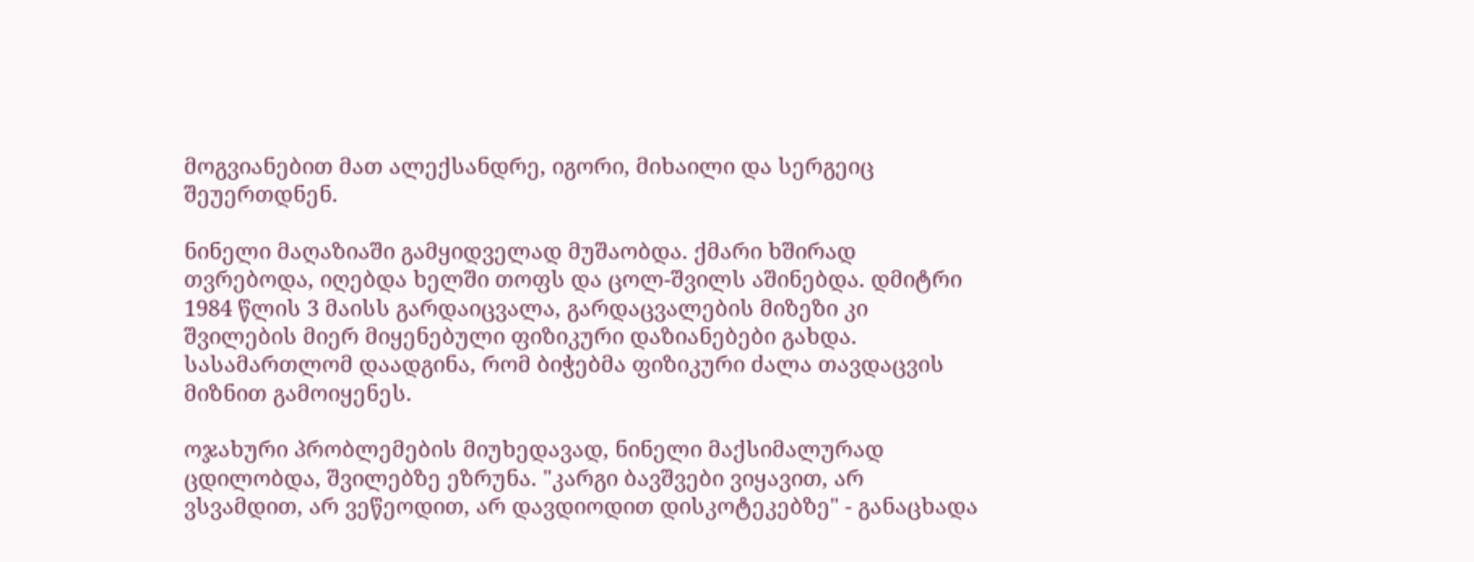მოგვიანებით მათ ალექსანდრე, იგორი, მიხაილი და სერგეიც შეუერთდნენ.

ნინელი მაღაზიაში გამყიდველად მუშაობდა. ქმარი ხშირად თვრებოდა, იღებდა ხელში თოფს და ცოლ-შვილს აშინებდა. დმიტრი 1984 წლის 3 მაისს გარდაიცვალა, გარდაცვალების მიზეზი კი შვილების მიერ მიყენებული ფიზიკური დაზიანებები გახდა. სასამართლომ დაადგინა, რომ ბიჭებმა ფიზიკური ძალა თავდაცვის მიზნით გამოიყენეს.

ოჯახური პრობლემების მიუხედავად, ნინელი მაქსიმალურად ცდილობდა, შვილებზე ეზრუნა. "კარგი ბავშვები ვიყავით, არ ვსვამდით, არ ვეწეოდით, არ დავდიოდით დისკოტეკებზე" - განაცხადა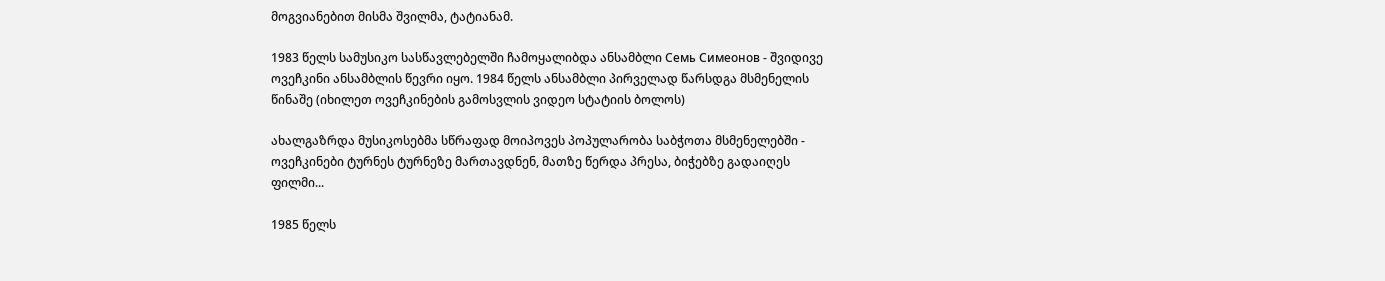მოგვიანებით მისმა შვილმა, ტატიანამ.

1983 წელს სამუსიკო სასწავლებელში ჩამოყალიბდა ანსამბლი Семь Симеонов - შვიდივე ოვეჩკინი ანსამბლის წევრი იყო. 1984 წელს ანსამბლი პირველად წარსდგა მსმენელის წინაშე (იხილეთ ოვეჩკინების გამოსვლის ვიდეო სტატიის ბოლოს)

ახალგაზრდა მუსიკოსებმა სწრაფად მოიპოვეს პოპულარობა საბჭოთა მსმენელებში - ოვეჩკინები ტურნეს ტურნეზე მართავდნენ, მათზე წერდა პრესა, ბიჭებზე გადაიღეს ფილმი...

1985 წელს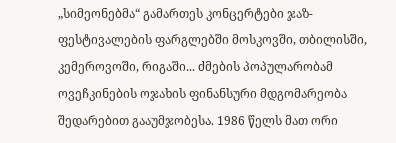„სიმეონებმა“ გამართეს კონცერტები ჯაზ-ფესტივალების ფარგლებში მოსკოვში, თბილისში, კემეროვოში, რიგაში... ძმების პოპულარობამ ოვეჩკინების ოჯახის ფინანსური მდგომარეობა შედარებით გააუმჯობესა. 1986 წელს მათ ორი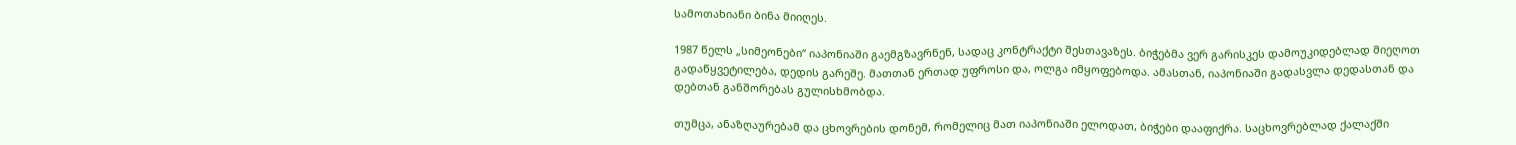სამოთახიანი ბინა მიიღეს.

1987 წელს „სიმეონები“ იაპონიაში გაემგზავრნენ, სადაც კონტრაქტი შესთავაზეს. ბიჭებმა ვერ გარისკეს დამოუკიდებლად მიეღოთ გადაწყვეტილება, დედის გარეშე. მათთან ერთად უფროსი და, ოლგა იმყოფებოდა. ამასთან, იაპონიაში გადასვლა დედასთან და დებთან განშორებას გულისხმობდა.

თუმცა, ანაზღაურებამ და ცხოვრების დონემ, რომელიც მათ იაპონიაში ელოდათ, ბიჭები დააფიქრა. საცხოვრებლად ქალაქში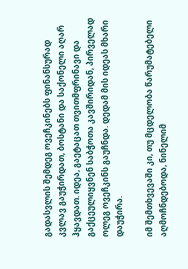გადასვლის შემდეგ ოვეჩკინებს ფინანსურად კვლავ გაუჭირდათ, ბოსტანი და საქონელი აღარ ჰყავდათ. იდეა, გაეტაცათ თვითმფრინავი და გაქცეულიყვნენ საბჭოთა კავშირიდან, პირველად ოლეგ ოვეჩკინს გაუჩნდა. დედამ მის იდეას მხარი დაუჭირა.

იმ შემთხვევაში კი, თუ მცდელობა წარუმატებელი აღმოჩნდებოდა, ნინელიმ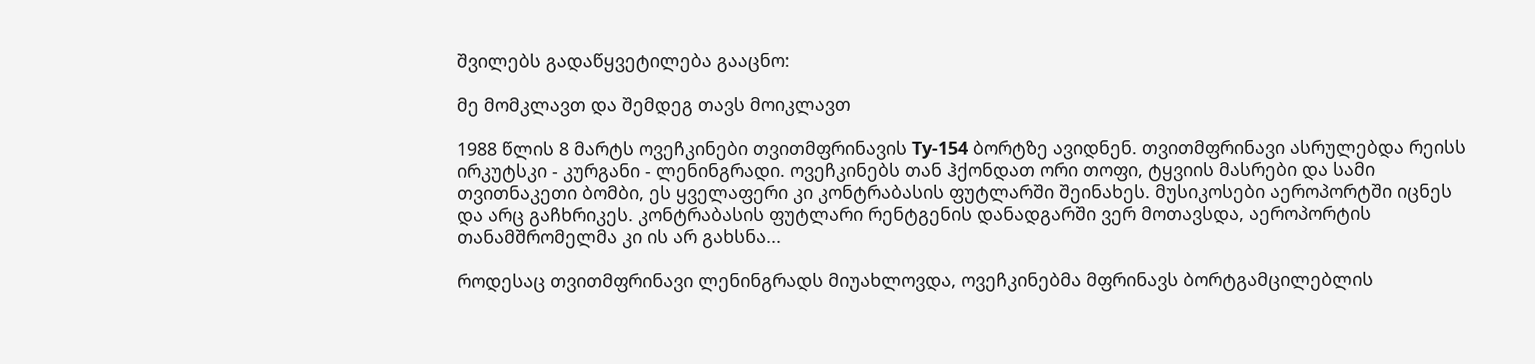შვილებს გადაწყვეტილება გააცნო:

მე მომკლავთ და შემდეგ თავს მოიკლავთ

1988 წლის 8 მარტს ოვეჩკინები თვითმფრინავის Ту-154 ბორტზე ავიდნენ. თვითმფრინავი ასრულებდა რეისს ირკუტსკი - კურგანი - ლენინგრადი. ოვეჩკინებს თან ჰქონდათ ორი თოფი, ტყვიის მასრები და სამი თვითნაკეთი ბომბი, ეს ყველაფერი კი კონტრაბასის ფუტლარში შეინახეს. მუსიკოსები აეროპორტში იცნეს და არც გაჩხრიკეს. კონტრაბასის ფუტლარი რენტგენის დანადგარში ვერ მოთავსდა, აეროპორტის თანამშრომელმა კი ის არ გახსნა...

როდესაც თვითმფრინავი ლენინგრადს მიუახლოვდა, ოვეჩკინებმა მფრინავს ბორტგამცილებლის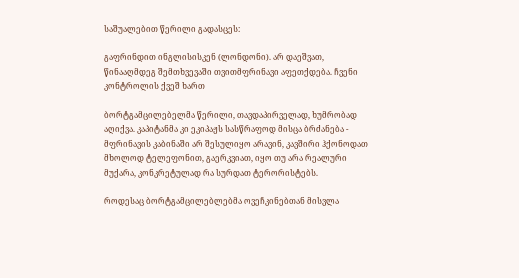საშუალებით წერილი გადასცეს:

გაფრინდით ინგლისისკენ (ლონდონი). არ დაეშვათ, წინააღმდეგ შემთხვევაში თვითმფრინავი აფეთქდება. ჩვენი კონტროლის ქვეშ ხართ

ბორტგამცილებელმა წერილი, თავდაპირველად, ხუმრობად აღიქვა. კაპიტანმა კი ეკიპაჟს სასწრაფოდ მისცა ბრძანება - მფრინავის კაბინაში არ შესულიყო არავინ, კავშირი ჰქონოდათ მხოლოდ ტელეფონით, გაერკვიათ, იყო თუ არა რეალური მუქარა, კონკრეტულად რა სურდათ ტერორისტებს.

როდესაც ბორტგამცილებლებმა ოვეჩკინებთან მისვლა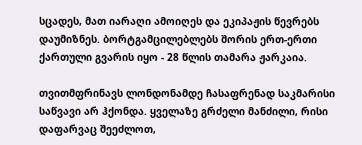სცადეს, მათ იარაღი ამოიღეს და ეკიპაჟის წევრებს დაუმიზნეს. ბორტგამცილებლებს შორის ერთ-ერთი ქართული გვარის იყო - 28 წლის თამარა ჟარკაია.

თვითმფრინავს ლონდონამდე ჩასაფრენად საკმარისი საწვავი არ ჰქონდა. ყველაზე გრძელი მანძილი, რისი დაფარვაც შეეძლოთ,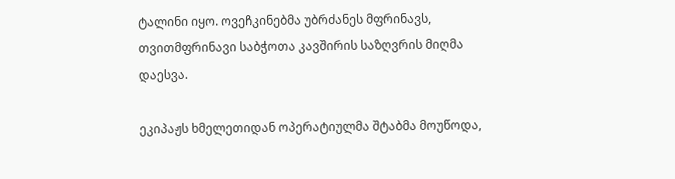ტალინი იყო. ოვეჩკინებმა უბრძანეს მფრინავს, თვითმფრინავი საბჭოთა კავშირის საზღვრის მიღმა დაესვა.

ეკიპაჟს ხმელეთიდან ოპერატიულმა შტაბმა მოუწოდა,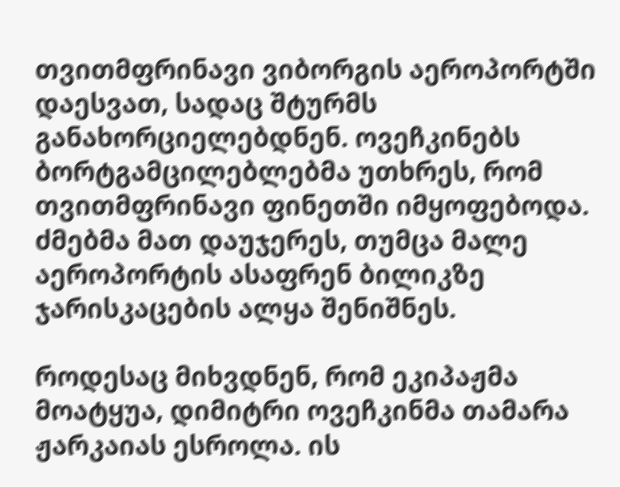თვითმფრინავი ვიბორგის აეროპორტში დაესვათ, სადაც შტურმს განახორციელებდნენ. ოვეჩკინებს ბორტგამცილებლებმა უთხრეს, რომ თვითმფრინავი ფინეთში იმყოფებოდა. ძმებმა მათ დაუჯერეს, თუმცა მალე აეროპორტის ასაფრენ ბილიკზე ჯარისკაცების ალყა შენიშნეს.

როდესაც მიხვდნენ, რომ ეკიპაჟმა მოატყუა, დიმიტრი ოვეჩკინმა თამარა ჟარკაიას ესროლა. ის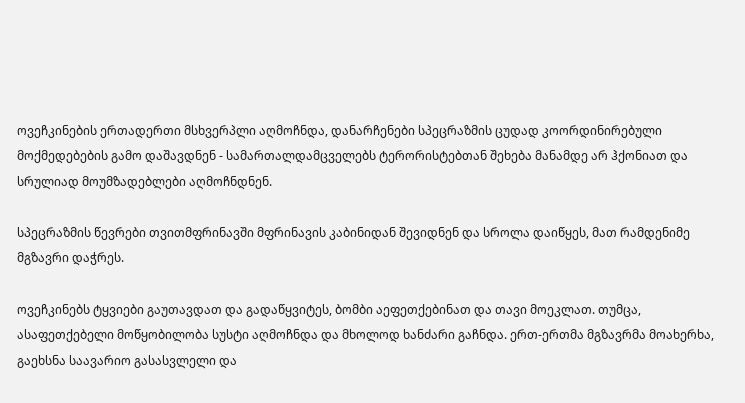ოვეჩკინების ერთადერთი მსხვერპლი აღმოჩნდა, დანარჩენები სპეცრაზმის ცუდად კოორდინირებული მოქმედებების გამო დაშავდნენ - სამართალდამცველებს ტერორისტებთან შეხება მანამდე არ ჰქონიათ და სრულიად მოუმზადებლები აღმოჩნდნენ.

სპეცრაზმის წევრები თვითმფრინავში მფრინავის კაბინიდან შევიდნენ და სროლა დაიწყეს, მათ რამდენიმე მგზავრი დაჭრეს.

ოვეჩკინებს ტყვიები გაუთავდათ და გადაწყვიტეს, ბომბი აეფეთქებინათ და თავი მოეკლათ. თუმცა, ასაფეთქებელი მოწყობილობა სუსტი აღმოჩნდა და მხოლოდ ხანძარი გაჩნდა. ერთ-ერთმა მგზავრმა მოახერხა, გაეხსნა საავარიო გასასვლელი და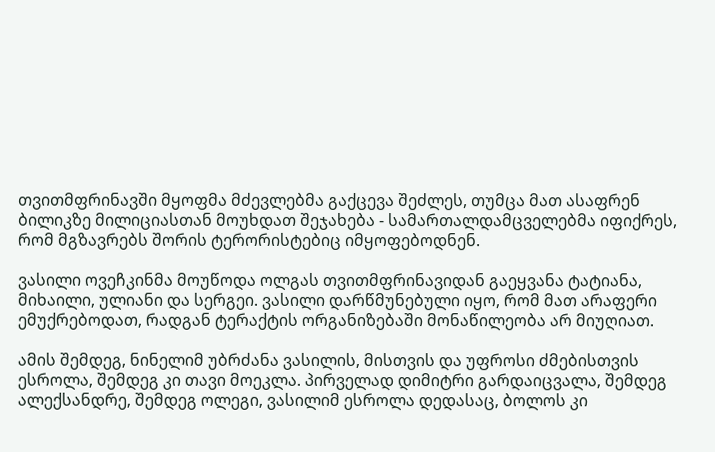თვითმფრინავში მყოფმა მძევლებმა გაქცევა შეძლეს, თუმცა მათ ასაფრენ ბილიკზე მილიციასთან მოუხდათ შეჯახება - სამართალდამცველებმა იფიქრეს, რომ მგზავრებს შორის ტერორისტებიც იმყოფებოდნენ.

ვასილი ოვეჩკინმა მოუწოდა ოლგას თვითმფრინავიდან გაეყვანა ტატიანა, მიხაილი, ულიანი და სერგეი. ვასილი დარწმუნებული იყო, რომ მათ არაფერი ემუქრებოდათ, რადგან ტერაქტის ორგანიზებაში მონაწილეობა არ მიუღიათ.

ამის შემდეგ, ნინელიმ უბრძანა ვასილის, მისთვის და უფროსი ძმებისთვის ესროლა, შემდეგ კი თავი მოეკლა. პირველად დიმიტრი გარდაიცვალა, შემდეგ ალექსანდრე, შემდეგ ოლეგი, ვასილიმ ესროლა დედასაც, ბოლოს კი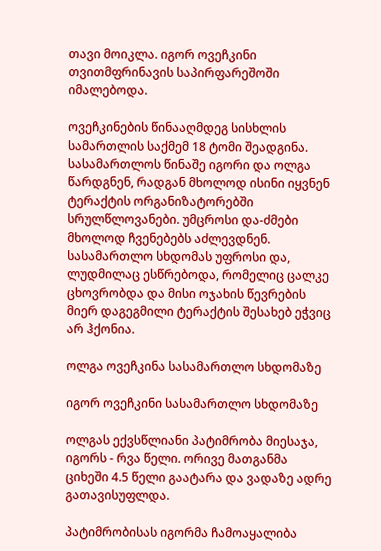თავი მოიკლა. იგორ ოვეჩკინი თვითმფრინავის საპირფარეშოში იმალებოდა.

ოვეჩკინების წინააღმდეგ სისხლის სამართლის საქმემ 18 ტომი შეადგინა. სასამართლოს წინაშე იგორი და ოლგა წარდგნენ, რადგან მხოლოდ ისინი იყვნენ ტერაქტის ორგანიზატორებში სრულწლოვანები. უმცროსი და-ძმები მხოლოდ ჩვენებებს აძლევდნენ. სასამართლო სხდომას უფროსი და, ლუდმილაც ესწრებოდა, რომელიც ცალკე ცხოვრობდა და მისი ოჯახის წევრების მიერ დაგეგმილი ტერაქტის შესახებ ეჭვიც არ ჰქონია.

ოლგა ოვეჩკინა სასამართლო სხდომაზე

იგორ ოვეჩკინი სასამართლო სხდომაზე

ოლგას ექვსწლიანი პატიმრობა მიესაჯა, იგორს - რვა წელი. ორივე მათგანმა ციხეში 4.5 წელი გაატარა და ვადაზე ადრე გათავისუფლდა.

პატიმრობისას იგორმა ჩამოაყალიბა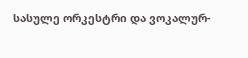სასულე ორკესტრი და ვოკალურ-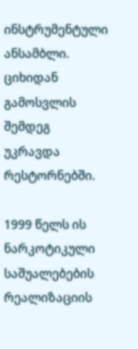ინსტრუმენტული ანსამბლი. ციხიდან გამოსვლის შემდეგ უკრავდა რესტორნებში.

1999 წელს ის ნარკოტიკული საშუალებების რეალიზაციის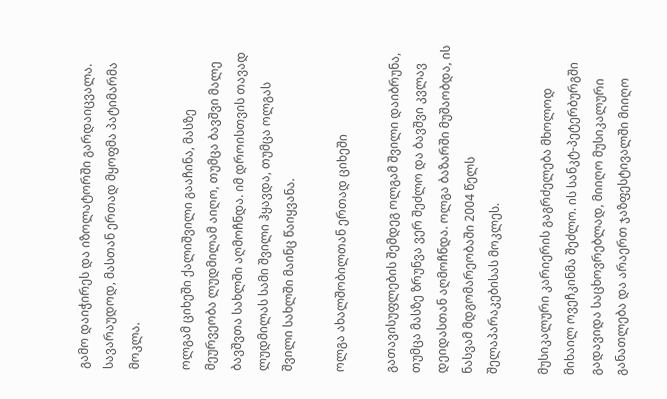გამო დაიჭირეს და იზოლატორში გარდაიცვალა. სავარაუდოდ, მასთან ერთად მყოფმა პატიმარმა მოკლა.

ოლგამ ციხეში ქალიშვილი გააჩინა, მასზე მეურვეობა ლუდმილამ აიღო, თუმცა ბავშვი მალე ბავშვთა სახლში აღმოჩნდა. იმ დროისთვის თავად ლუდმილას სამი შვილი ჰყავდა, თუმცა ოლგას შვილი სახლში მაინც წაიყვანა.

ოლგა ახალშობილთან ერთად ციხეში

გათავისუფლების შემდეგ ოლგამ შვილი დაიბრუნა, თუმცა მასზე ზრუნვა ვერ შეძლო და ბავშვი კვლავ დეიდასთან აღმოჩნდა. ოლგა ბაზარში მუშაობდა, ის ნასვამ მდგომარეობაში 2004 წელს შელაპარაკებისას მოკლეს.

მუსიკალური კარიერის გაგრძელება მხოლოდ მიხაილ ოვეჩკინმა შეძლო. ის სანკტ-პეტერბურგში გადავიდა საცხოვრებლად, მიიღო მუსიკალური განათლება და არაერთ ჯაზფესტივალში მიიღო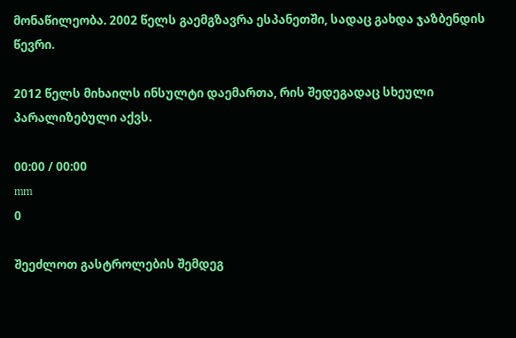მონაწილეობა. 2002 წელს გაემგზავრა ესპანეთში, სადაც გახდა ჯაზბენდის წევრი.

2012 წელს მიხაილს ინსულტი დაემართა, რის შედეგადაც სხეული პარალიზებული აქვს.

00:00 / 00:00
mm
0

შეეძლოთ გასტროლების შემდეგ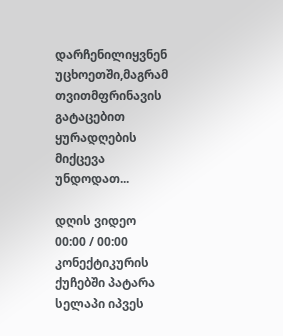დარჩენილიყვნენ უცხოეთში,მაგრამ თვითმფრინავის გატაცებით ყურადღების მიქცევა უნდოდათ...

დღის ვიდეო
00:00 / 00:00
კონექტიკურის ქუჩებში პატარა სელაპი იპვეს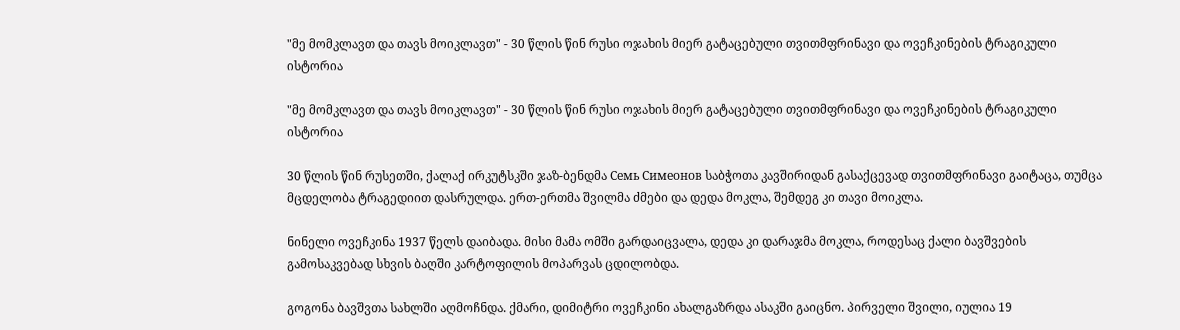"მე მომკლავთ და თავს მოიკლავთ" - 30 წლის წინ რუსი ოჯახის მიერ გატაცებული თვითმფრინავი და ოვეჩკინების ტრაგიკული ისტორია

"მე მომკლავთ და თავს მოიკლავთ" - 30 წლის წინ რუსი ოჯახის მიერ გატაცებული თვითმფრინავი და ოვეჩკინების ტრაგიკული ისტორია

30 წლის წინ რუსეთში, ქალაქ ირკუტსკში ჯაზ-ბენდმა Семь Симеонов საბჭოთა კავშირიდან გასაქცევად თვითმფრინავი გაიტაცა, თუმცა მცდელობა ტრაგედიით დასრულდა. ერთ-ერთმა შვილმა ძმები და დედა მოკლა, შემდეგ კი თავი მოიკლა.

ნინელი ოვეჩკინა 1937 წელს დაიბადა. მისი მამა ომში გარდაიცვალა, დედა კი დარაჯმა მოკლა, როდესაც ქალი ბავშვების გამოსაკვებად სხვის ბაღში კარტოფილის მოპარვას ცდილობდა.

გოგონა ბავშვთა სახლში აღმოჩნდა. ქმარი, დიმიტრი ოვეჩკინი ახალგაზრდა ასაკში გაიცნო. პირველი შვილი, იულია 19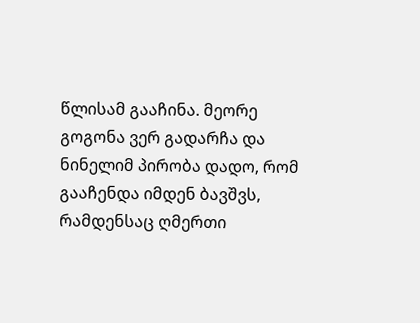წლისამ გააჩინა. მეორე გოგონა ვერ გადარჩა და ნინელიმ პირობა დადო, რომ გააჩენდა იმდენ ბავშვს, რამდენსაც ღმერთი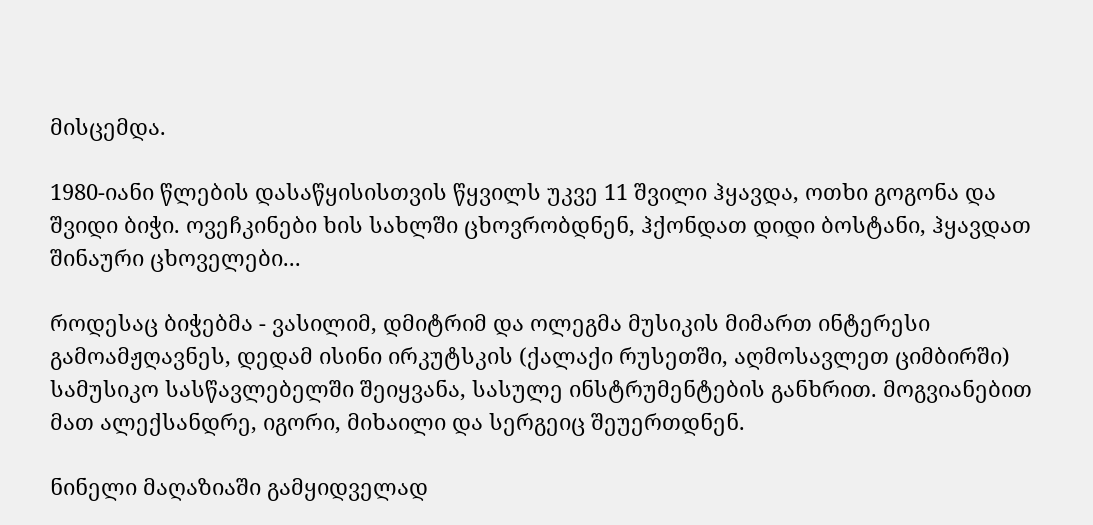მისცემდა.

1980-იანი წლების დასაწყისისთვის წყვილს უკვე 11 შვილი ჰყავდა, ოთხი გოგონა და შვიდი ბიჭი. ოვეჩკინები ხის სახლში ცხოვრობდნენ, ჰქონდათ დიდი ბოსტანი, ჰყავდათ შინაური ცხოველები...

როდესაც ბიჭებმა - ვასილიმ, დმიტრიმ და ოლეგმა მუსიკის მიმართ ინტერესი გამოამჟღავნეს, დედამ ისინი ირკუტსკის (ქალაქი რუსეთში, აღმოსავლეთ ციმბირში) სამუსიკო სასწავლებელში შეიყვანა, სასულე ინსტრუმენტების განხრით. მოგვიანებით მათ ალექსანდრე, იგორი, მიხაილი და სერგეიც შეუერთდნენ.

ნინელი მაღაზიაში გამყიდველად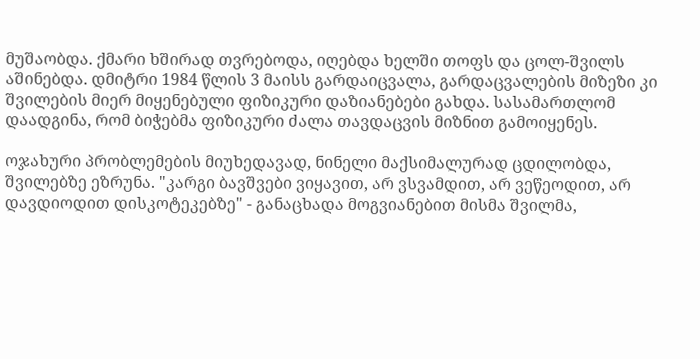მუშაობდა. ქმარი ხშირად თვრებოდა, იღებდა ხელში თოფს და ცოლ-შვილს აშინებდა. დმიტრი 1984 წლის 3 მაისს გარდაიცვალა, გარდაცვალების მიზეზი კი შვილების მიერ მიყენებული ფიზიკური დაზიანებები გახდა. სასამართლომ დაადგინა, რომ ბიჭებმა ფიზიკური ძალა თავდაცვის მიზნით გამოიყენეს.

ოჯახური პრობლემების მიუხედავად, ნინელი მაქსიმალურად ცდილობდა, შვილებზე ეზრუნა. "კარგი ბავშვები ვიყავით, არ ვსვამდით, არ ვეწეოდით, არ დავდიოდით დისკოტეკებზე" - განაცხადა მოგვიანებით მისმა შვილმა,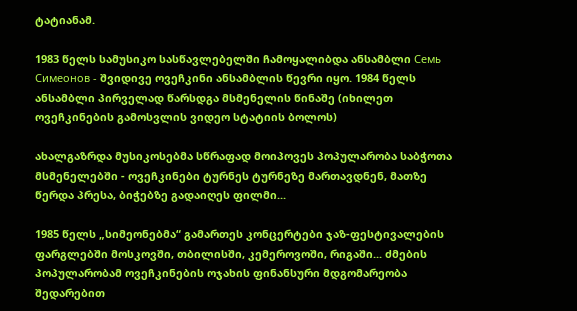ტატიანამ.

1983 წელს სამუსიკო სასწავლებელში ჩამოყალიბდა ანსამბლი Семь Симеонов - შვიდივე ოვეჩკინი ანსამბლის წევრი იყო. 1984 წელს ანსამბლი პირველად წარსდგა მსმენელის წინაშე (იხილეთ ოვეჩკინების გამოსვლის ვიდეო სტატიის ბოლოს)

ახალგაზრდა მუსიკოსებმა სწრაფად მოიპოვეს პოპულარობა საბჭოთა მსმენელებში - ოვეჩკინები ტურნეს ტურნეზე მართავდნენ, მათზე წერდა პრესა, ბიჭებზე გადაიღეს ფილმი...

1985 წელს „სიმეონებმა“ გამართეს კონცერტები ჯაზ-ფესტივალების ფარგლებში მოსკოვში, თბილისში, კემეროვოში, რიგაში... ძმების პოპულარობამ ოვეჩკინების ოჯახის ფინანსური მდგომარეობა შედარებით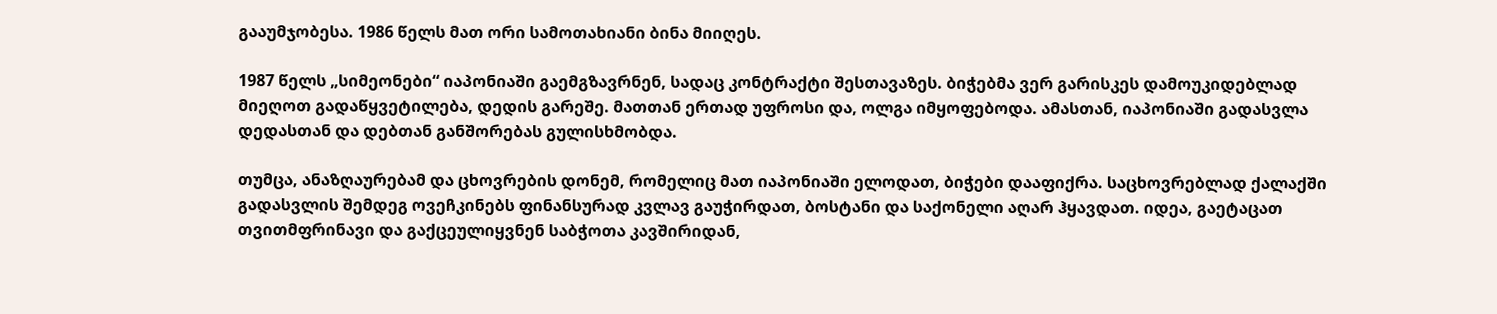გააუმჯობესა. 1986 წელს მათ ორი სამოთახიანი ბინა მიიღეს.

1987 წელს „სიმეონები“ იაპონიაში გაემგზავრნენ, სადაც კონტრაქტი შესთავაზეს. ბიჭებმა ვერ გარისკეს დამოუკიდებლად მიეღოთ გადაწყვეტილება, დედის გარეშე. მათთან ერთად უფროსი და, ოლგა იმყოფებოდა. ამასთან, იაპონიაში გადასვლა დედასთან და დებთან განშორებას გულისხმობდა.

თუმცა, ანაზღაურებამ და ცხოვრების დონემ, რომელიც მათ იაპონიაში ელოდათ, ბიჭები დააფიქრა. საცხოვრებლად ქალაქში გადასვლის შემდეგ ოვეჩკინებს ფინანსურად კვლავ გაუჭირდათ, ბოსტანი და საქონელი აღარ ჰყავდათ. იდეა, გაეტაცათ თვითმფრინავი და გაქცეულიყვნენ საბჭოთა კავშირიდან,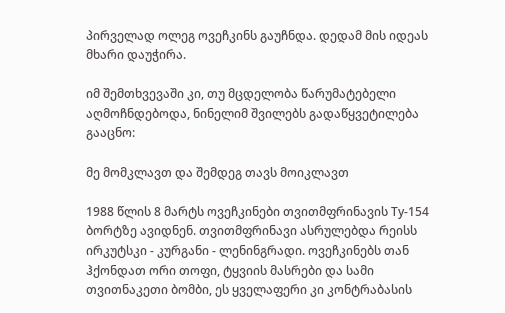პირველად ოლეგ ოვეჩკინს გაუჩნდა. დედამ მის იდეას მხარი დაუჭირა.

იმ შემთხვევაში კი, თუ მცდელობა წარუმატებელი აღმოჩნდებოდა, ნინელიმ შვილებს გადაწყვეტილება გააცნო:

მე მომკლავთ და შემდეგ თავს მოიკლავთ

1988 წლის 8 მარტს ოვეჩკინები თვითმფრინავის Ту-154 ბორტზე ავიდნენ. თვითმფრინავი ასრულებდა რეისს ირკუტსკი - კურგანი - ლენინგრადი. ოვეჩკინებს თან ჰქონდათ ორი თოფი, ტყვიის მასრები და სამი თვითნაკეთი ბომბი, ეს ყველაფერი კი კონტრაბასის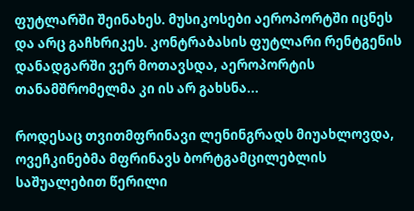ფუტლარში შეინახეს. მუსიკოსები აეროპორტში იცნეს და არც გაჩხრიკეს. კონტრაბასის ფუტლარი რენტგენის დანადგარში ვერ მოთავსდა, აეროპორტის თანამშრომელმა კი ის არ გახსნა...

როდესაც თვითმფრინავი ლენინგრადს მიუახლოვდა, ოვეჩკინებმა მფრინავს ბორტგამცილებლის საშუალებით წერილი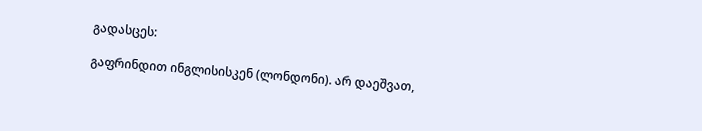გადასცეს:

გაფრინდით ინგლისისკენ (ლონდონი). არ დაეშვათ,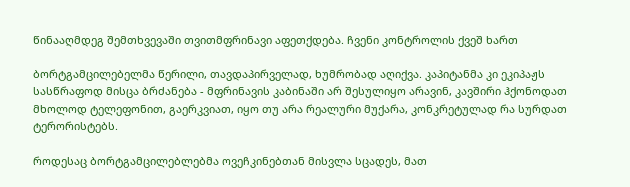წინააღმდეგ შემთხვევაში თვითმფრინავი აფეთქდება. ჩვენი კონტროლის ქვეშ ხართ

ბორტგამცილებელმა წერილი, თავდაპირველად, ხუმრობად აღიქვა. კაპიტანმა კი ეკიპაჟს სასწრაფოდ მისცა ბრძანება - მფრინავის კაბინაში არ შესულიყო არავინ, კავშირი ჰქონოდათ მხოლოდ ტელეფონით, გაერკვიათ, იყო თუ არა რეალური მუქარა, კონკრეტულად რა სურდათ ტერორისტებს.

როდესაც ბორტგამცილებლებმა ოვეჩკინებთან მისვლა სცადეს, მათ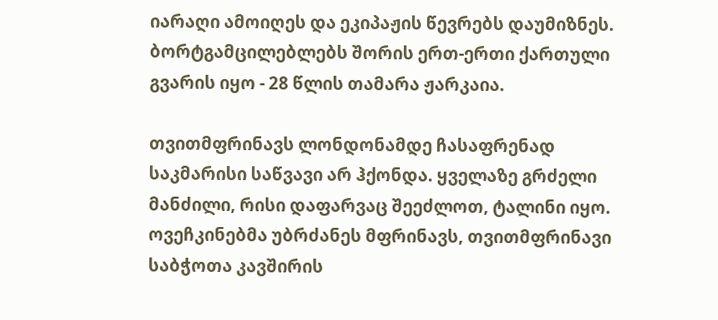იარაღი ამოიღეს და ეკიპაჟის წევრებს დაუმიზნეს. ბორტგამცილებლებს შორის ერთ-ერთი ქართული გვარის იყო - 28 წლის თამარა ჟარკაია.

თვითმფრინავს ლონდონამდე ჩასაფრენად საკმარისი საწვავი არ ჰქონდა. ყველაზე გრძელი მანძილი, რისი დაფარვაც შეეძლოთ, ტალინი იყო. ოვეჩკინებმა უბრძანეს მფრინავს, თვითმფრინავი საბჭოთა კავშირის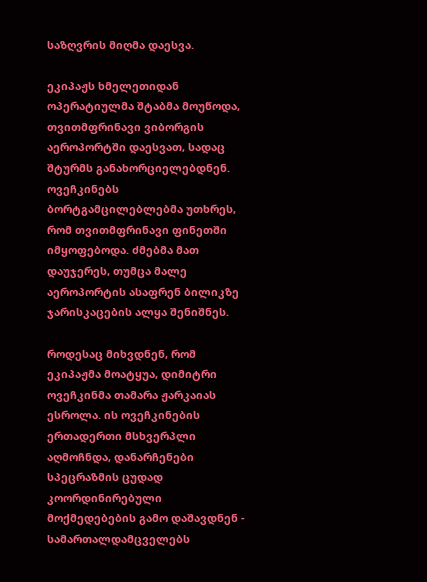საზღვრის მიღმა დაესვა.

ეკიპაჟს ხმელეთიდან ოპერატიულმა შტაბმა მოუწოდა, თვითმფრინავი ვიბორგის აეროპორტში დაესვათ, სადაც შტურმს განახორციელებდნენ. ოვეჩკინებს ბორტგამცილებლებმა უთხრეს, რომ თვითმფრინავი ფინეთში იმყოფებოდა. ძმებმა მათ დაუჯერეს, თუმცა მალე აეროპორტის ასაფრენ ბილიკზე ჯარისკაცების ალყა შენიშნეს.

როდესაც მიხვდნენ, რომ ეკიპაჟმა მოატყუა, დიმიტრი ოვეჩკინმა თამარა ჟარკაიას ესროლა. ის ოვეჩკინების ერთადერთი მსხვერპლი აღმოჩნდა, დანარჩენები სპეცრაზმის ცუდად კოორდინირებული მოქმედებების გამო დაშავდნენ - სამართალდამცველებს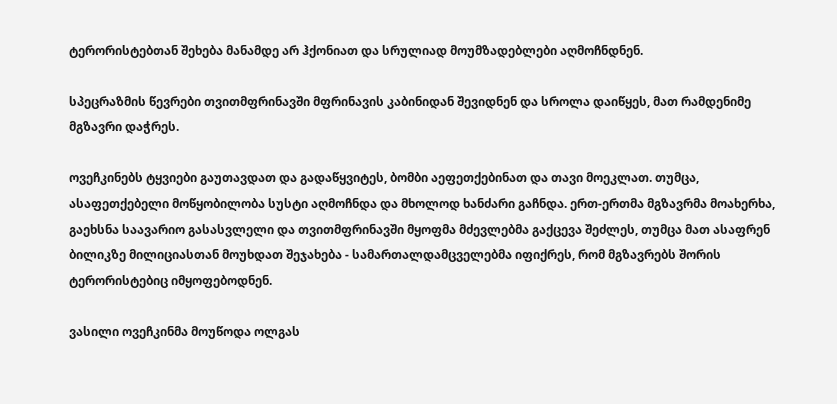ტერორისტებთან შეხება მანამდე არ ჰქონიათ და სრულიად მოუმზადებლები აღმოჩნდნენ.

სპეცრაზმის წევრები თვითმფრინავში მფრინავის კაბინიდან შევიდნენ და სროლა დაიწყეს, მათ რამდენიმე მგზავრი დაჭრეს.

ოვეჩკინებს ტყვიები გაუთავდათ და გადაწყვიტეს, ბომბი აეფეთქებინათ და თავი მოეკლათ. თუმცა, ასაფეთქებელი მოწყობილობა სუსტი აღმოჩნდა და მხოლოდ ხანძარი გაჩნდა. ერთ-ერთმა მგზავრმა მოახერხა, გაეხსნა საავარიო გასასვლელი და თვითმფრინავში მყოფმა მძევლებმა გაქცევა შეძლეს, თუმცა მათ ასაფრენ ბილიკზე მილიციასთან მოუხდათ შეჯახება - სამართალდამცველებმა იფიქრეს, რომ მგზავრებს შორის ტერორისტებიც იმყოფებოდნენ.

ვასილი ოვეჩკინმა მოუწოდა ოლგას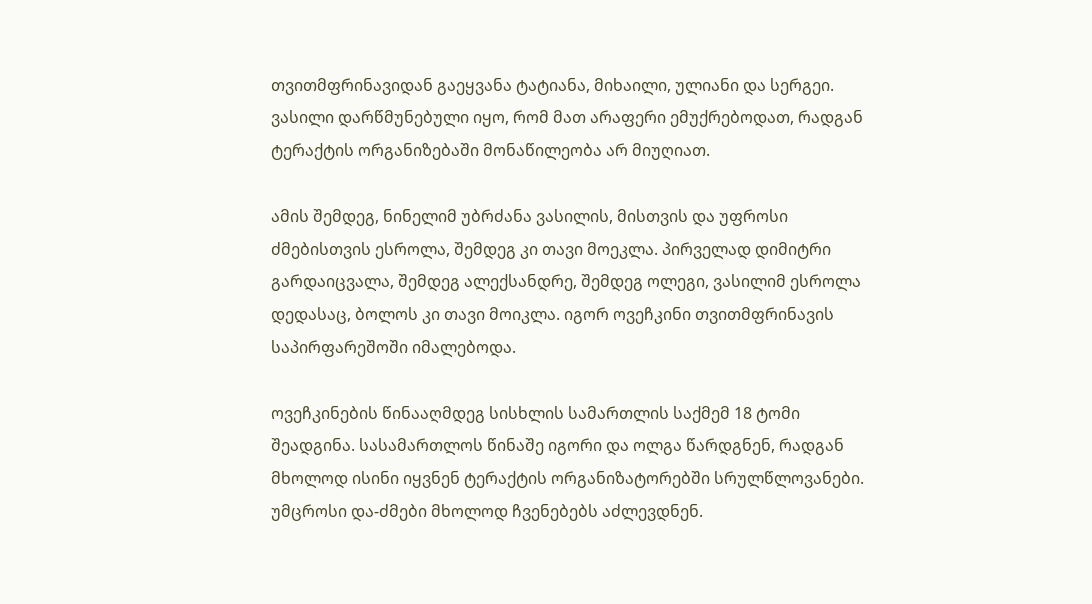თვითმფრინავიდან გაეყვანა ტატიანა, მიხაილი, ულიანი და სერგეი. ვასილი დარწმუნებული იყო, რომ მათ არაფერი ემუქრებოდათ, რადგან ტერაქტის ორგანიზებაში მონაწილეობა არ მიუღიათ.

ამის შემდეგ, ნინელიმ უბრძანა ვასილის, მისთვის და უფროსი ძმებისთვის ესროლა, შემდეგ კი თავი მოეკლა. პირველად დიმიტრი გარდაიცვალა, შემდეგ ალექსანდრე, შემდეგ ოლეგი, ვასილიმ ესროლა დედასაც, ბოლოს კი თავი მოიკლა. იგორ ოვეჩკინი თვითმფრინავის საპირფარეშოში იმალებოდა.

ოვეჩკინების წინააღმდეგ სისხლის სამართლის საქმემ 18 ტომი შეადგინა. სასამართლოს წინაშე იგორი და ოლგა წარდგნენ, რადგან მხოლოდ ისინი იყვნენ ტერაქტის ორგანიზატორებში სრულწლოვანები. უმცროსი და-ძმები მხოლოდ ჩვენებებს აძლევდნენ.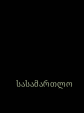სასამართლო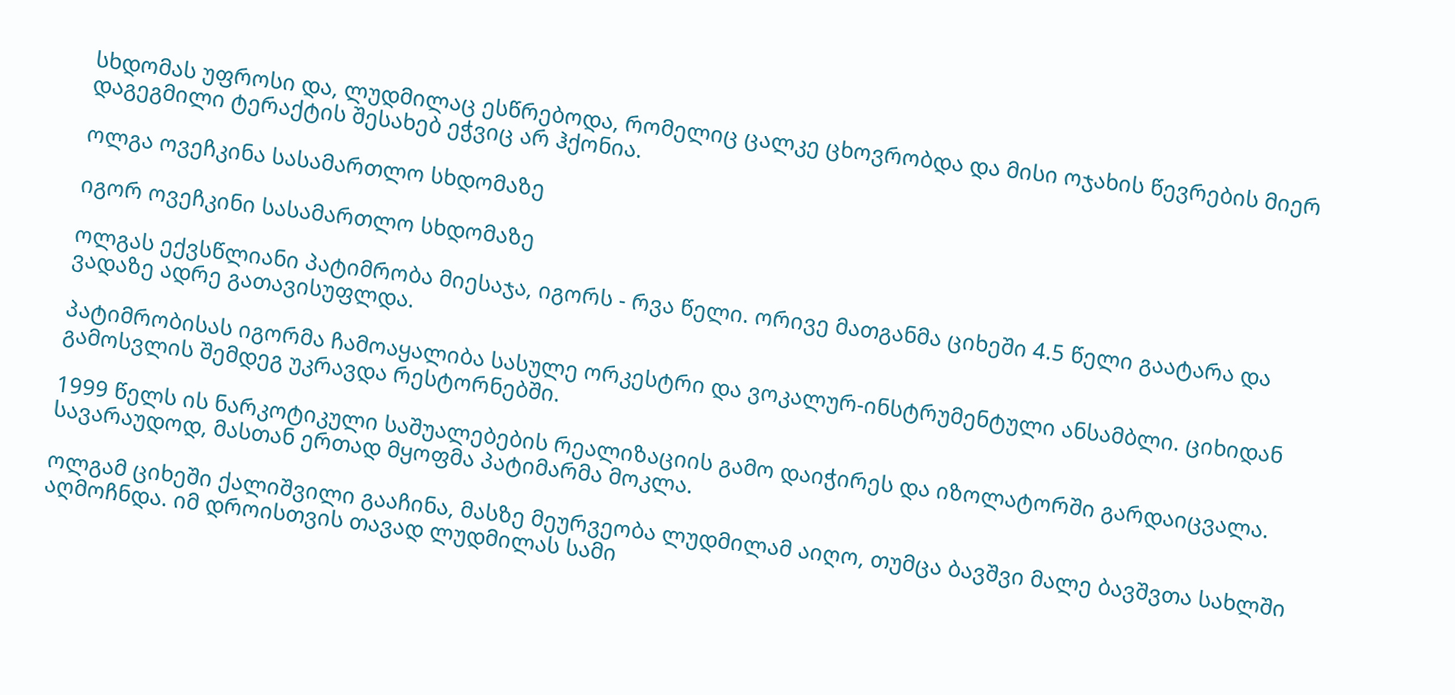სხდომას უფროსი და, ლუდმილაც ესწრებოდა, რომელიც ცალკე ცხოვრობდა და მისი ოჯახის წევრების მიერ დაგეგმილი ტერაქტის შესახებ ეჭვიც არ ჰქონია.

ოლგა ოვეჩკინა სასამართლო სხდომაზე

იგორ ოვეჩკინი სასამართლო სხდომაზე

ოლგას ექვსწლიანი პატიმრობა მიესაჯა, იგორს - რვა წელი. ორივე მათგანმა ციხეში 4.5 წელი გაატარა და ვადაზე ადრე გათავისუფლდა.

პატიმრობისას იგორმა ჩამოაყალიბა სასულე ორკესტრი და ვოკალურ-ინსტრუმენტული ანსამბლი. ციხიდან გამოსვლის შემდეგ უკრავდა რესტორნებში.

1999 წელს ის ნარკოტიკული საშუალებების რეალიზაციის გამო დაიჭირეს და იზოლატორში გარდაიცვალა. სავარაუდოდ, მასთან ერთად მყოფმა პატიმარმა მოკლა.

ოლგამ ციხეში ქალიშვილი გააჩინა, მასზე მეურვეობა ლუდმილამ აიღო, თუმცა ბავშვი მალე ბავშვთა სახლში აღმოჩნდა. იმ დროისთვის თავად ლუდმილას სამი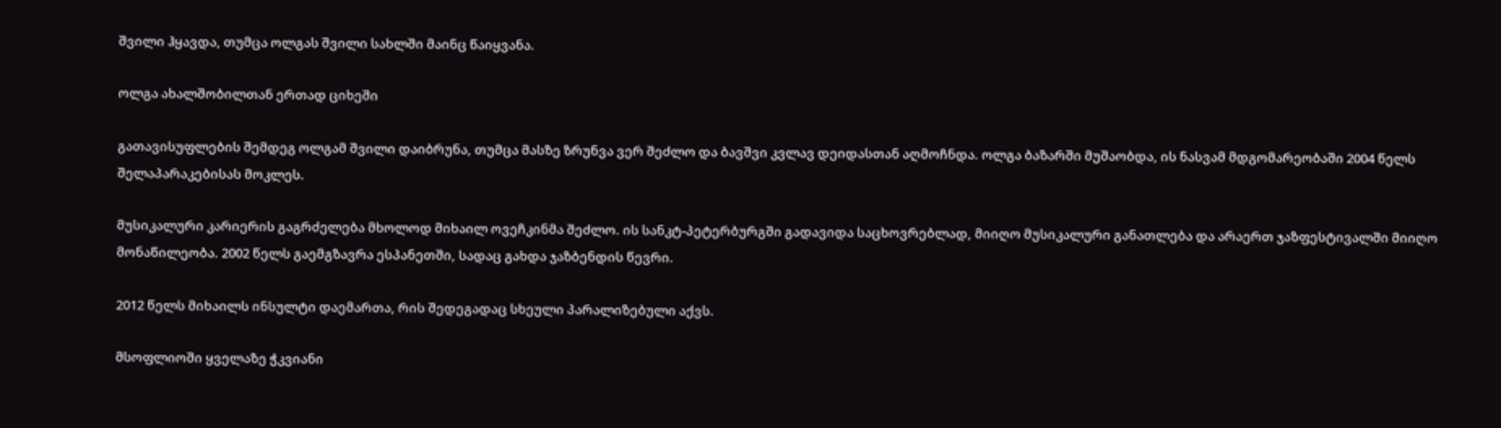შვილი ჰყავდა, თუმცა ოლგას შვილი სახლში მაინც წაიყვანა.

ოლგა ახალშობილთან ერთად ციხეში

გათავისუფლების შემდეგ ოლგამ შვილი დაიბრუნა, თუმცა მასზე ზრუნვა ვერ შეძლო და ბავშვი კვლავ დეიდასთან აღმოჩნდა. ოლგა ბაზარში მუშაობდა, ის ნასვამ მდგომარეობაში 2004 წელს შელაპარაკებისას მოკლეს.

მუსიკალური კარიერის გაგრძელება მხოლოდ მიხაილ ოვეჩკინმა შეძლო. ის სანკტ-პეტერბურგში გადავიდა საცხოვრებლად, მიიღო მუსიკალური განათლება და არაერთ ჯაზფესტივალში მიიღო მონაწილეობა. 2002 წელს გაემგზავრა ესპანეთში, სადაც გახდა ჯაზბენდის წევრი.

2012 წელს მიხაილს ინსულტი დაემართა, რის შედეგადაც სხეული პარალიზებული აქვს.

მსოფლიოში ყველაზე ჭკვიანი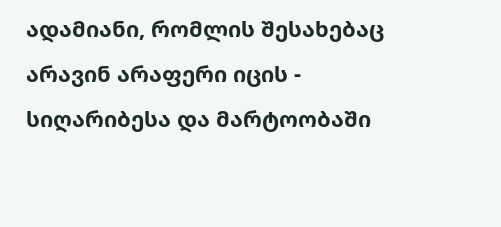ადამიანი, რომლის შესახებაც არავინ არაფერი იცის - სიღარიბესა და მარტოობაში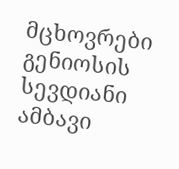მცხოვრები გენიოსის სევდიანი ამბავი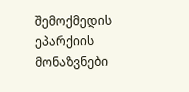შემოქმედის ეპარქიის მონაზვნები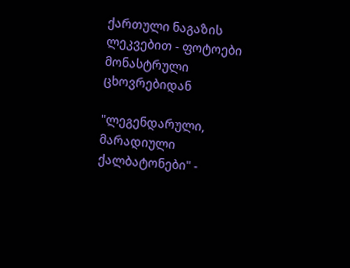ქართული ნაგაზის ლეკვებით - ფოტოები მონასტრული ცხოვრებიდან

"ლეგენდარული, მარადიული ქალბატონები" -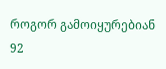როგორ გამოიყურებიან 92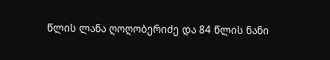წლის ლანა ღოღობერიძე და 84 წლის ნანი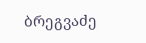ბრეგვაძე